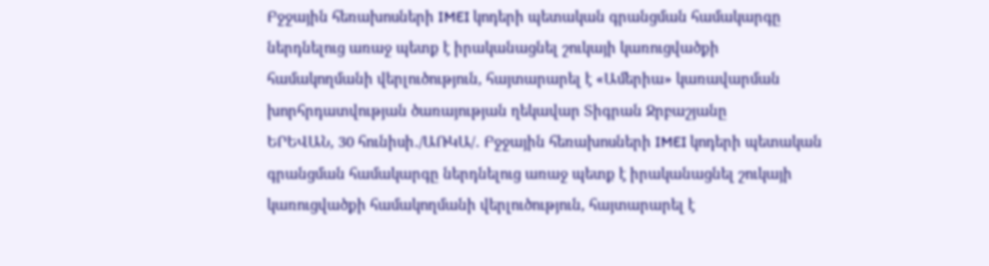Բջջային հեռախոսների IMEI կոդերի պետական գրանցման համակարգը ներդնելուց առաջ պետք է իրականացնել շուկայի կառուցվածքի համակողմանի վերլուծություն, հայտարարել է «Ամերիա» կառավարման խորհրդատվության ծառայության ղեկավար Տիգրան Ջրբաշյանը
ԵՐԵՎԱՆ, 30 հունիսի․/ԱՌԿԱ/․ Բջջային հեռախոսների IMEI կոդերի պետական գրանցման համակարգը ներդնելուց առաջ պետք է իրականացնել շուկայի կառուցվածքի համակողմանի վերլուծություն, հայտարարել է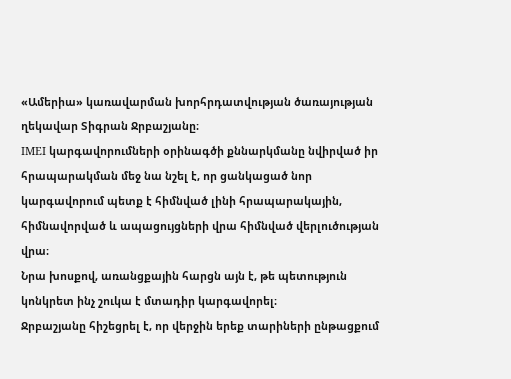«Ամերիա» կառավարման խորհրդատվության ծառայության ղեկավար Տիգրան Ջրբաշյանը։
IMEI կարգավորումների օրինագծի քննարկմանը նվիրված իր հրապարակման մեջ նա նշել է, որ ցանկացած նոր կարգավորում պետք է հիմնված լինի հրապարակային, հիմնավորված և ապացույցների վրա հիմնված վերլուծության վրա։
Նրա խոսքով, առանցքային հարցն այն է, թե պետություն կոնկրետ ինչ շուկա է մտադիր կարգավորել։
Ջրբաշյանը հիշեցրել է, որ վերջին երեք տարիների ընթացքում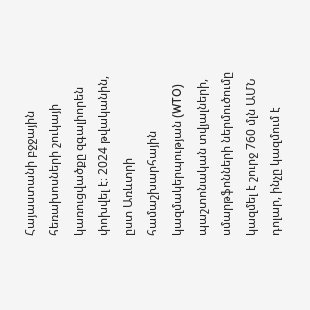Հայաստանի բջջային հեռախոսների շուկայի կառուցվածքը զգալիորեն փոխվել է։ 2024 թվականին, ըստ Առևտրի համաշխարհային կազմակերպության (WTO) պաշտոնական տվյալների, սմարթֆոնների ներմուծումը կազմել է շուրջ 760 մլն ԱՄՆ դոլար, ինչը կազմում է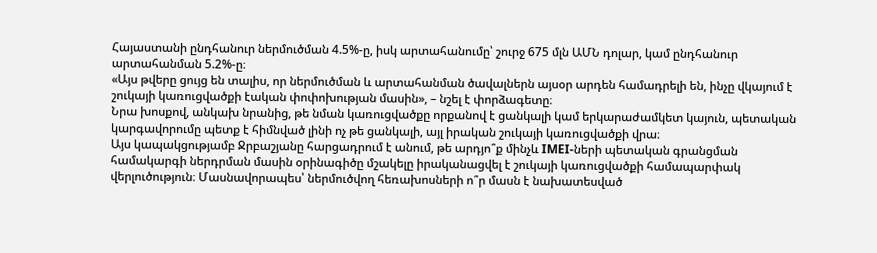Հայաստանի ընդհանուր ներմուծման 4.5%-ը, իսկ արտահանումը՝ շուրջ 675 մլն ԱՄՆ դոլար, կամ ընդհանուր արտահանման 5.2%-ը։
«Այս թվերը ցույց են տալիս, որ ներմուծման և արտահանման ծավալներն այսօր արդեն համադրելի են, ինչը վկայում է շուկայի կառուցվածքի էական փոփոխության մասին», – նշել է փորձագետը։
Նրա խոսքով, անկախ նրանից, թե նման կառուցվածքը որքանով է ցանկալի կամ երկարաժամկետ կայուն, պետական կարգավորումը պետք է հիմնված լինի ոչ թե ցանկալի, այլ իրական շուկայի կառուցվածքի վրա։
Այս կապակցությամբ Ջրբաշյանը հարցադրում է անում, թե արդյո՞ք մինչև IMEI-ների պետական գրանցման համակարգի ներդրման մասին օրինագիծը մշակելը իրականացվել է շուկայի կառուցվածքի համապարփակ վերլուծություն։ Մասնավորապես՝ ներմուծվող հեռախոսների ո՞ր մասն է նախատեսված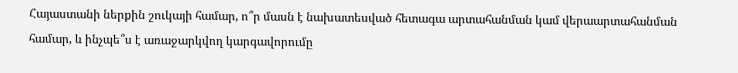Հայաստանի ներքին շուկայի համար, ո՞ր մասն է նախատեսված հետագա արտահանման կամ վերաարտահանման համար, և ինչպե՞ս է առաջարկվող կարգավորումը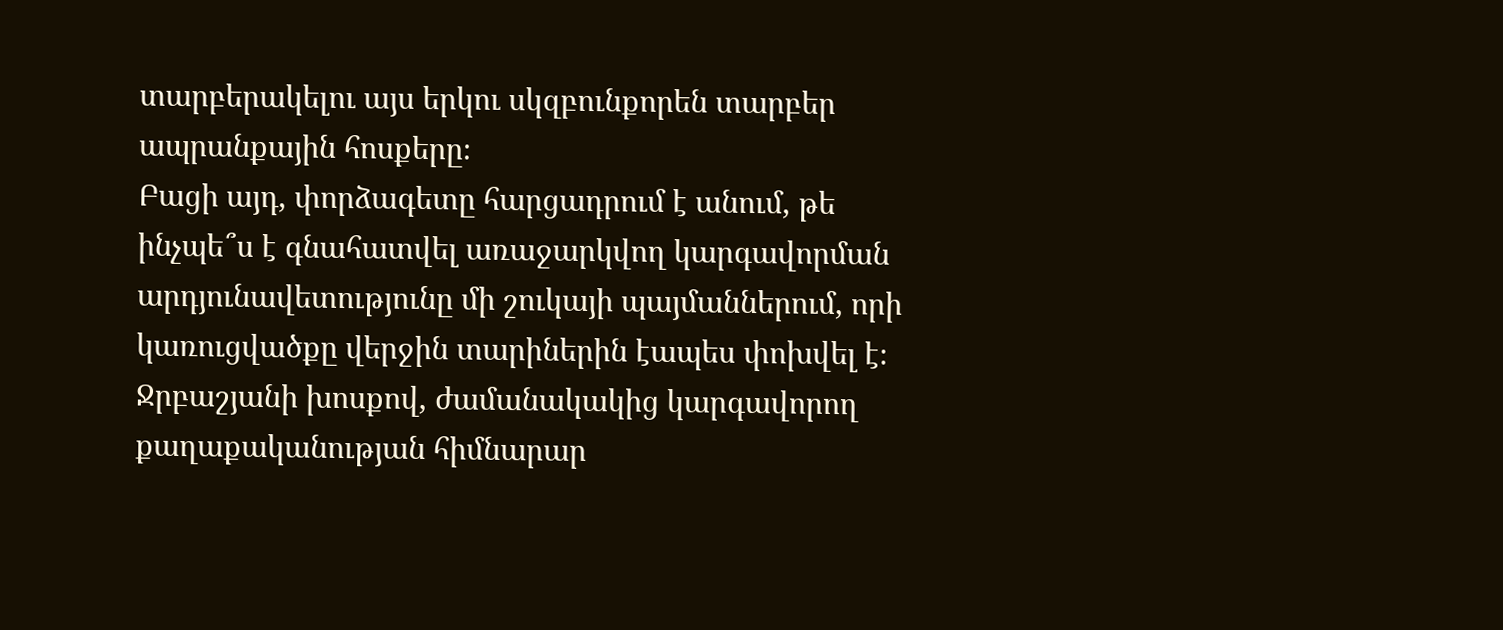տարբերակելու այս երկու սկզբունքորեն տարբեր ապրանքային հոսքերը։
Բացի այդ, փորձագետը հարցադրում է անում, թե ինչպե՞ս է գնահատվել առաջարկվող կարգավորման արդյունավետությունը մի շուկայի պայմաններում, որի կառուցվածքը վերջին տարիներին էապես փոխվել է։
Ջրբաշյանի խոսքով, ժամանակակից կարգավորող քաղաքականության հիմնարար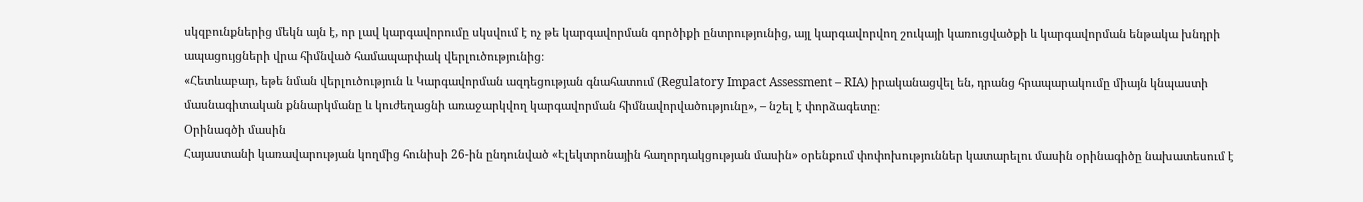սկզբունքներից մեկն այն է, որ լավ կարգավորումը սկսվում է ոչ թե կարգավորման գործիքի ընտրությունից, այլ կարգավորվող շուկայի կառուցվածքի և կարգավորման ենթակա խնդրի ապացույցների վրա հիմնված համապարփակ վերլուծությունից։
«Հետևաբար, եթե նման վերլուծություն և Կարգավորման ազդեցության գնահատում (Regulatory Impact Assessment – RIA) իրականացվել են, դրանց հրապարակումը միայն կնպաստի մասնագիտական քննարկմանը և կուժեղացնի առաջարկվող կարգավորման հիմնավորվածությունը», – նշել է փորձագետը։
Օրինագծի մասին
Հայաստանի կառավարության կողմից հունիսի 26-ին ընդունված «Էլեկտրոնային հաղորդակցության մասին» օրենքում փոփոխություններ կատարելու մասին օրինագիծը նախատեսում է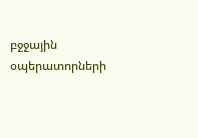բջջային օպերատորների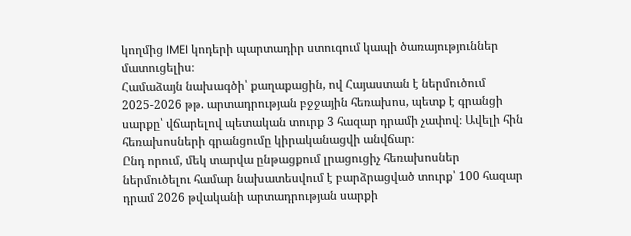կողմից IMEI կոդերի պարտադիր ստուգում կապի ծառայություններ մատուցելիս։
Համաձայն նախագծի՝ քաղաքացին, ով Հայաստան է ներմուծում 2025-2026 թթ. արտադրության բջջային հեռախոս, պետք է գրանցի սարքը՝ վճարելով պետական տուրք 3 հազար դրամի չափով։ Ավելի հին հեռախոսների գրանցումը կիրականացվի անվճար։
Ընդ որում, մեկ տարվա ընթացքում լրացուցիչ հեռախոսներ ներմուծելու համար նախատեսվում է բարձրացված տուրք՝ 100 հազար դրամ 2026 թվականի արտադրության սարքի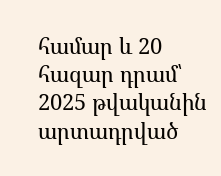համար և 20 հազար դրամ՝ 2025 թվականին արտադրված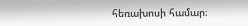հեռախոսի համար։